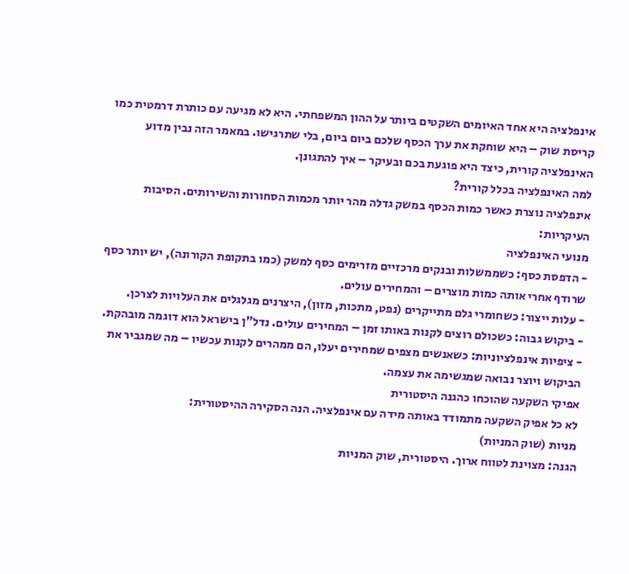אינפלציה היא אחד האיומים השקטים ביותר על ההון המשפחתי. היא לא מגיעה עם כותרת דרמטית כמו קריסת שוק – היא שוחקת את ערך הכסף שלכם ביום ביום, בלי שתרגישו. במאמר הזה נבין מדוע האינפלציה קורית, כיצד היא פוגעת בכם ובעיקר – איך להתגונן.
למה האינפלציה בכלל קורית?
אינפלציה נוצרת כאשר כמות הכסף במשק גדלה מהר יותר מכמות הסחורות והשירותים. הסיבות העיקריות:
מנועי האינפלציה
- הדפסת כסף: כשממשלות ובנקים מרכזיים מזרימים כסף למשק (כמו בתקופת הקורונה), יש יותר כסף שרודף אחרי אותה כמות מוצרים – והמחירים עולים.
- עלות ייצור: כשחומרי גלם מתייקרים (נפט, מתכות, מזון), היצרנים מגלגלים את העלויות לצרכן.
- ביקוש גבוה: כשכולם רוצים לקנות באותו זמן – המחירים עולים. נדל"ן בישראל הוא דוגמה מובהקת.
- ציפיות אינפלציוניות: כשאנשים מצפים שמחירים יעלו, הם ממהרים לקנות עכשיו – מה שמגביר את הביקוש ויוצר נבואה שמגשימה את עצמה.
אפיקי השקעה שהוכחו כהגנה היסטורית
לא כל אפיק השקעה מתמודד באותה מידה עם אינפלציה. הנה הסקירה ההיסטורית:
מניות (שוק המניות)
הגנה: מצוינת לטווח ארוך. היסטורית, שוק המניות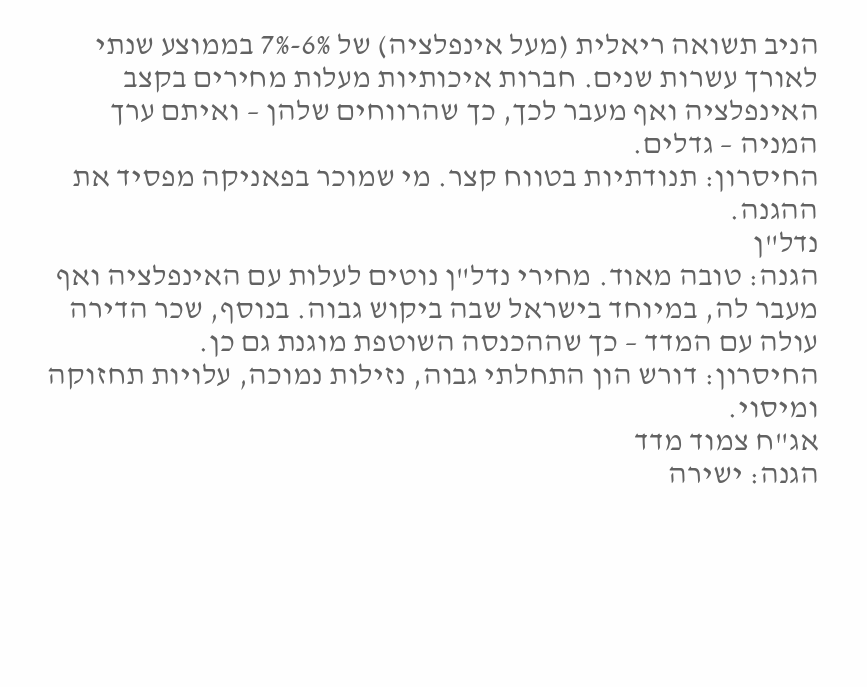הניב תשואה ריאלית (מעל אינפלציה) של 6%-7% בממוצע שנתי לאורך עשרות שנים. חברות איכותיות מעלות מחירים בקצב האינפלציה ואף מעבר לכך, כך שהרווחים שלהן – ואיתם ערך המניה – גדלים.
החיסרון: תנודתיות בטווח קצר. מי שמוכר בפאניקה מפסיד את ההגנה.
נדל"ן
הגנה: טובה מאוד. מחירי נדל"ן נוטים לעלות עם האינפלציה ואף מעבר לה, במיוחד בישראל שבה ביקוש גבוה. בנוסף, שכר הדירה עולה עם המדד – כך שההכנסה השוטפת מוגנת גם כן.
החיסרון: דורש הון התחלתי גבוה, נזילות נמוכה, עלויות תחזוקה ומיסוי.
אג"ח צמוד מדד
הגנה: ישירה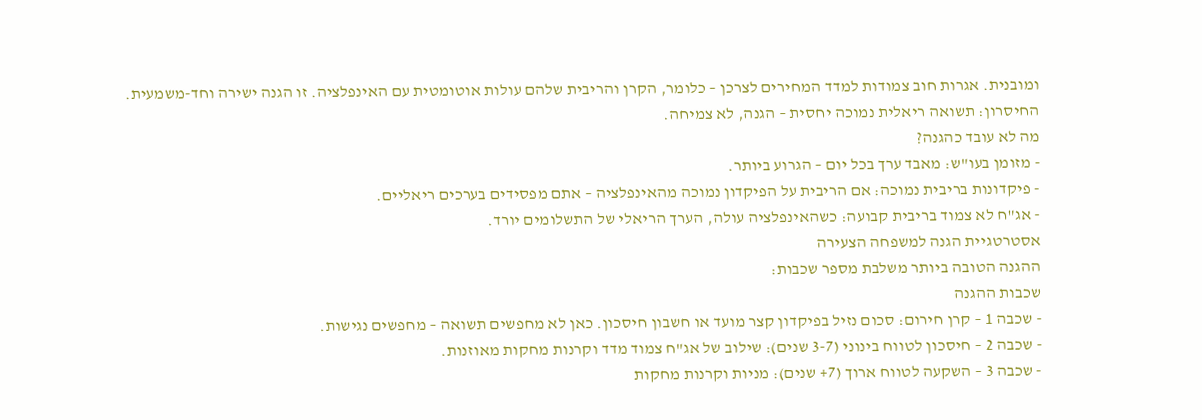ומובנית. אגרות חוב צמודות למדד המחירים לצרכן – כלומר, הקרן והריבית שלהם עולות אוטומטית עם האינפלציה. זו הגנה ישירה וחד-משמעית.
החיסרון: תשואה ריאלית נמוכה יחסית – הגנה, לא צמיחה.
מה לא עובד כהגנה?
- מזומן בעו"ש: מאבד ערך בכל יום – הגרוע ביותר.
- פיקדונות בריבית נמוכה: אם הריבית על הפיקדון נמוכה מהאינפלציה – אתם מפסידים בערכים ריאליים.
- אג"ח לא צמוד בריבית קבועה: כשהאינפלציה עולה, הערך הריאלי של התשלומים יורד.
אסטרטגיית הגנה למשפחה הצעירה
ההגנה הטובה ביותר משלבת מספר שכבות:
שכבות ההגנה
- שכבה 1 – קרן חירום: סכום נזיל בפיקדון קצר מועד או חשבון חיסכון. כאן לא מחפשים תשואה – מחפשים נגישות.
- שכבה 2 – חיסכון לטווח בינוני (3-7 שנים): שילוב של אג"ח צמוד מדד וקרנות מחקות מאוזנות.
- שכבה 3 – השקעה לטווח ארוך (7+ שנים): מניות וקרנות מחקות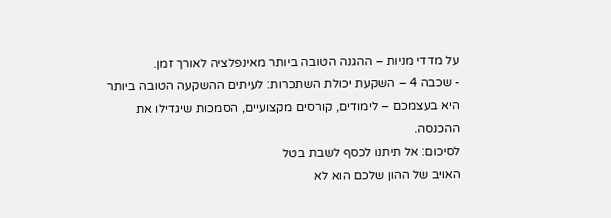על מדדי מניות – ההגנה הטובה ביותר מאינפלציה לאורך זמן.
- שכבה 4 – השקעת יכולת השתכרות: לעיתים ההשקעה הטובה ביותר היא בעצמכם – לימודים, קורסים מקצועיים, הסמכות שיגדילו את ההכנסה.
לסיכום: אל תיתנו לכסף לשבת בטל
האויב של ההון שלכם הוא לא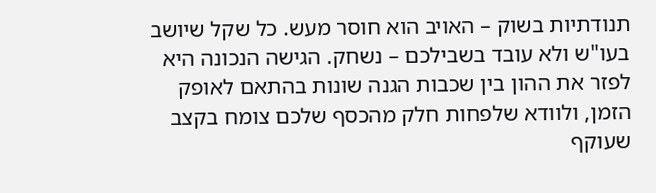תנודתיות בשוק – האויב הוא חוסר מעש. כל שקל שיושב בעו"ש ולא עובד בשבילכם – נשחק. הגישה הנכונה היא לפזר את ההון בין שכבות הגנה שונות בהתאם לאופק הזמן, ולוודא שלפחות חלק מהכסף שלכם צומח בקצב שעוקף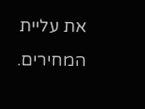את עליית המחירים.